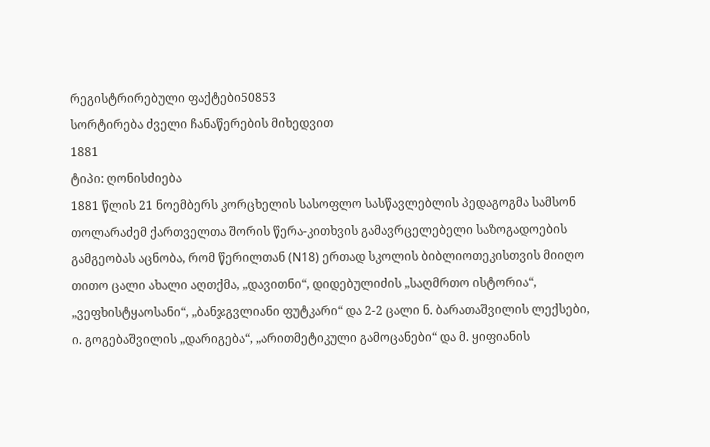რეგისტრირებული ფაქტები50853
სორტირება ძველი ჩანაწერების მიხედვით
1881
ტიპი: ღონისძიება
1881 წლის 21 ნოემბერს კორცხელის სასოფლო სასწავლებლის პედაგოგმა სამსონ თოლარაძემ ქართველთა შორის წერა-კითხვის გამავრცელებელი საზოგადოების გამგეობას აცნობა, რომ წერილთან (N18) ერთად სკოლის ბიბლიოთეკისთვის მიიღო თითო ცალი ახალი აღთქმა, „დავითნი“, დიდებულიძის „საღმრთო ისტორია“, „ვეფხისტყაოსანი“, „ბანჯგვლიანი ფუტკარი“ და 2-2 ცალი ნ. ბარათაშვილის ლექსები, ი. გოგებაშვილის „დარიგება“, „არითმეტიკული გამოცანები“ და მ. ყიფიანის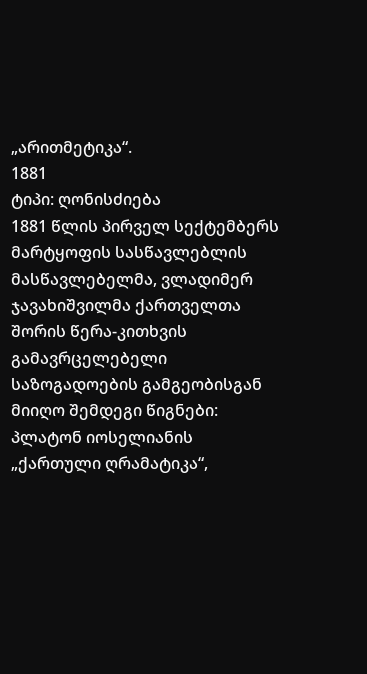„არითმეტიკა“.
1881
ტიპი: ღონისძიება
1881 წლის პირველ სექტემბერს მარტყოფის სასწავლებლის მასწავლებელმა, ვლადიმერ ჯავახიშვილმა ქართველთა შორის წერა-კითხვის გამავრცელებელი საზოგადოების გამგეობისგან მიიღო შემდეგი წიგნები: პლატონ იოსელიანის „ქართული ღრამატიკა“,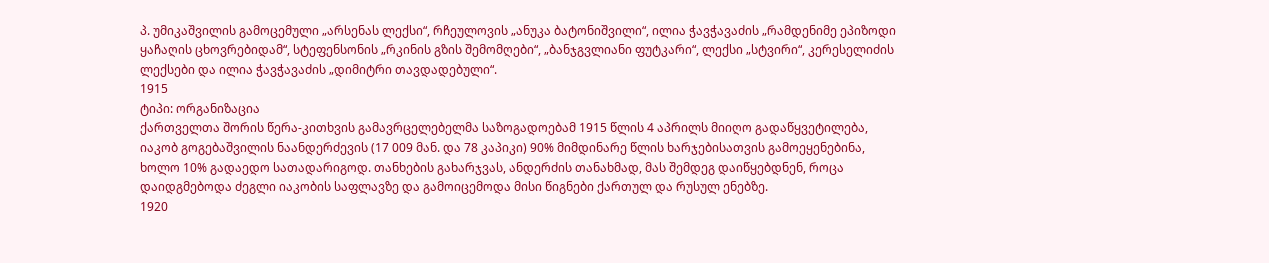პ. უმიკაშვილის გამოცემული „არსენას ლექსი“, რჩეულოვის „ანუკა ბატონიშვილი“, ილია ჭავჭავაძის „რამდენიმე ეპიზოდი ყაჩაღის ცხოვრებიდამ“, სტეფენსონის „რკინის გზის შემომღები“, „ბანჯგვლიანი ფუტკარი“, ლექსი „სტვირი“, კერესელიძის ლექსები და ილია ჭავჭავაძის „დიმიტრი თავდადებული“.
1915
ტიპი: ორგანიზაცია
ქართველთა შორის წერა-კითხვის გამავრცელებელმა საზოგადოებამ 1915 წლის 4 აპრილს მიიღო გადაწყვეტილება, იაკობ გოგებაშვილის ნაანდერძევის (17 009 მან. და 78 კაპიკი) 90% მიმდინარე წლის ხარჯებისათვის გამოეყენებინა, ხოლო 10% გადაედო სათადარიგოდ. თანხების გახარჯვას, ანდერძის თანახმად, მას შემდეგ დაიწყებდნენ, როცა დაიდგმებოდა ძეგლი იაკობის საფლავზე და გამოიცემოდა მისი წიგნები ქართულ და რუსულ ენებზე.
1920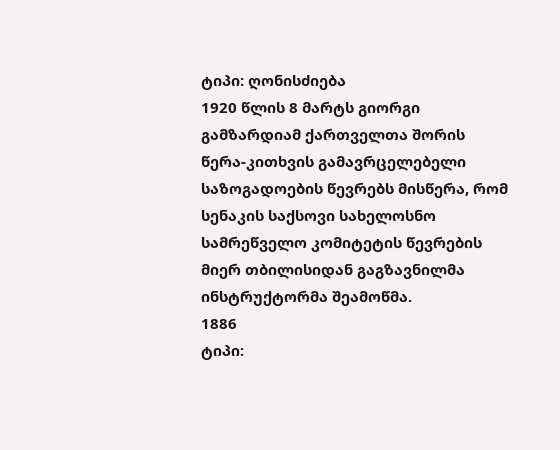ტიპი: ღონისძიება
1920 წლის 8 მარტს გიორგი გამზარდიამ ქართველთა შორის წერა-კითხვის გამავრცელებელი საზოგადოების წევრებს მისწერა, რომ სენაკის საქსოვი სახელოსნო სამრეწველო კომიტეტის წევრების მიერ თბილისიდან გაგზავნილმა ინსტრუქტორმა შეამოწმა.
1886
ტიპი: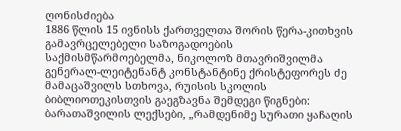ღონისძიება
1886 წლის 15 ივნისს ქართველთა შორის წერა-კითხვის გამავრცელებელი საზოგადოების საქმისმწარმოებელმა, ნიკოლოზ მთავრიშვილმა გენერალ-ლეიტენანტ კონსტანტინე ქრისტეფორეს ძე მამაცაშვილს სთხოვა, რუისის სკოლის ბიბლიოთეკისთვის გაეგზავნა შემდეგი წიგნები: ბარათაშვილის ლექსები, „რამდენიმე სურათი ყაჩაღის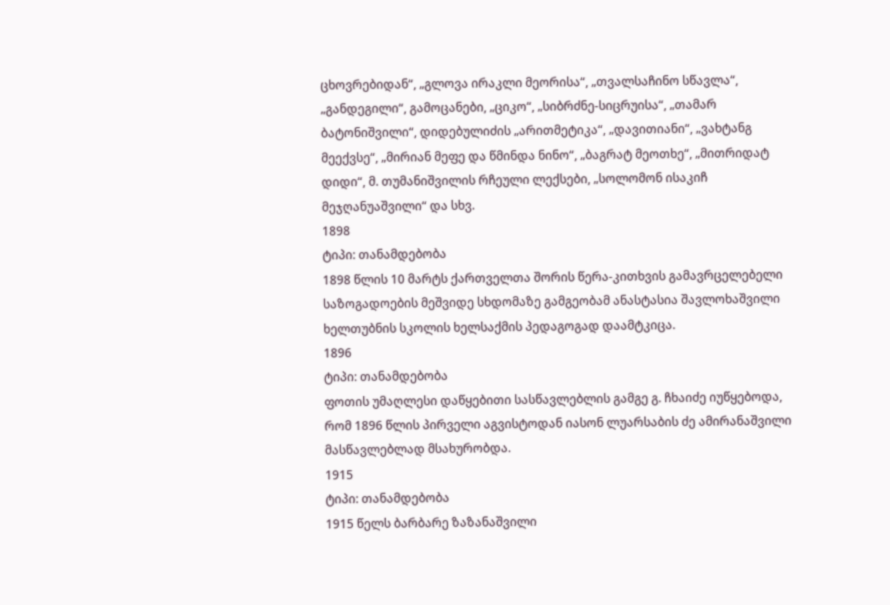ცხოვრებიდან“, „გლოვა ირაკლი მეორისა“, „თვალსაჩინო სწავლა“, „განდეგილი“, გამოცანები, „ციკო“, „სიბრძნე-სიცრუისა“, „თამარ ბატონიშვილი“, დიდებულიძის „არითმეტიკა“, „დავითიანი“, „ვახტანგ მეექვსე“, „მირიან მეფე და წმინდა ნინო“, „ბაგრატ მეოთხე“, „მითრიდატ დიდი“, მ. თუმანიშვილის რჩეული ლექსები, „სოლომონ ისაკიჩ მეჯღანუაშვილი“ და სხვ.
1898
ტიპი: თანამდებობა
1898 წლის 10 მარტს ქართველთა შორის წერა-კითხვის გამავრცელებელი საზოგადოების მეშვიდე სხდომაზე გამგეობამ ანასტასია შავლოხაშვილი ხელთუბნის სკოლის ხელსაქმის პედაგოგად დაამტკიცა.
1896
ტიპი: თანამდებობა
ფოთის უმაღლესი დაწყებითი სასწავლებლის გამგე გ. ჩხაიძე იუწყებოდა, რომ 1896 წლის პირველი აგვისტოდან იასონ ლუარსაბის ძე ამირანაშვილი მასწავლებლად მსახურობდა.
1915
ტიპი: თანამდებობა
1915 წელს ბარბარე ზაზანაშვილი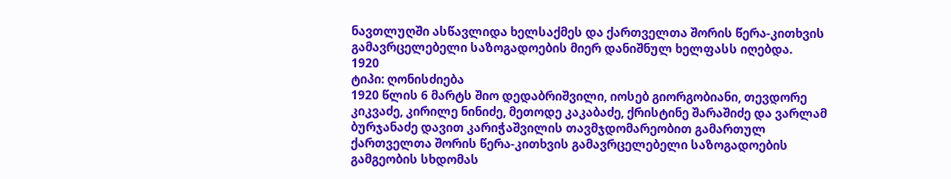ნავთლუღში ასწავლიდა ხელსაქმეს და ქართველთა შორის წერა-კითხვის გამავრცელებელი საზოგადოების მიერ დანიშნულ ხელფასს იღებდა.
1920
ტიპი: ღონისძიება
1920 წლის 6 მარტს შიო დედაბრიშვილი, იოსებ გიორგობიანი, თევდორე კიკვაძე, კირილე ნინიძე, მეთოდე კაკაბაძე, ქრისტინე შარაშიძე და ვარლამ ბურჯანაძე დავით კარიჭაშვილის თავმჯდომარეობით გამართულ ქართველთა შორის წერა-კითხვის გამავრცელებელი საზოგადოების გამგეობის სხდომას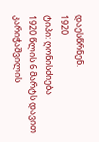დაესწრნენ.
1920
ტიპი: ღონისძიება
1920 წლის 6 მარტს დავით კარიჭაშვილის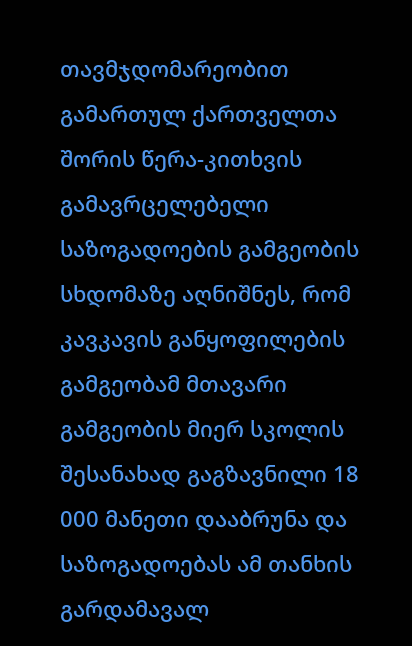თავმჯდომარეობით გამართულ ქართველთა შორის წერა-კითხვის გამავრცელებელი საზოგადოების გამგეობის სხდომაზე აღნიშნეს, რომ კავკავის განყოფილების გამგეობამ მთავარი გამგეობის მიერ სკოლის შესანახად გაგზავნილი 18 000 მანეთი დააბრუნა და საზოგადოებას ამ თანხის გარდამავალ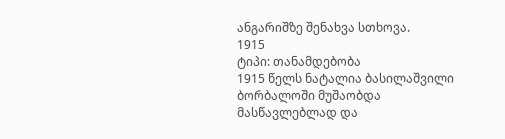ანგარიშზე შენახვა სთხოვა.
1915
ტიპი: თანამდებობა
1915 წელს ნატალია ბასილაშვილი ბორბალოში მუშაობდა მასწავლებლად და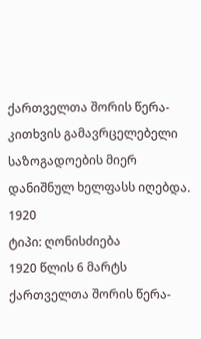ქართველთა შორის წერა-კითხვის გამავრცელებელი საზოგადოების მიერ დანიშნულ ხელფასს იღებდა.
1920
ტიპი: ღონისძიება
1920 წლის 6 მარტს ქართველთა შორის წერა-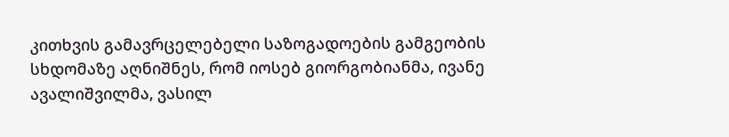კითხვის გამავრცელებელი საზოგადოების გამგეობის სხდომაზე აღნიშნეს, რომ იოსებ გიორგობიანმა, ივანე ავალიშვილმა, ვასილ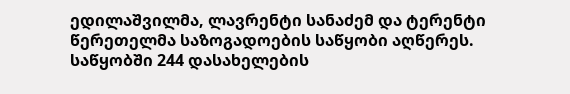ედილაშვილმა, ლავრენტი სანაძემ და ტერენტი წერეთელმა საზოგადოების საწყობი აღწერეს. საწყობში 244 დასახელების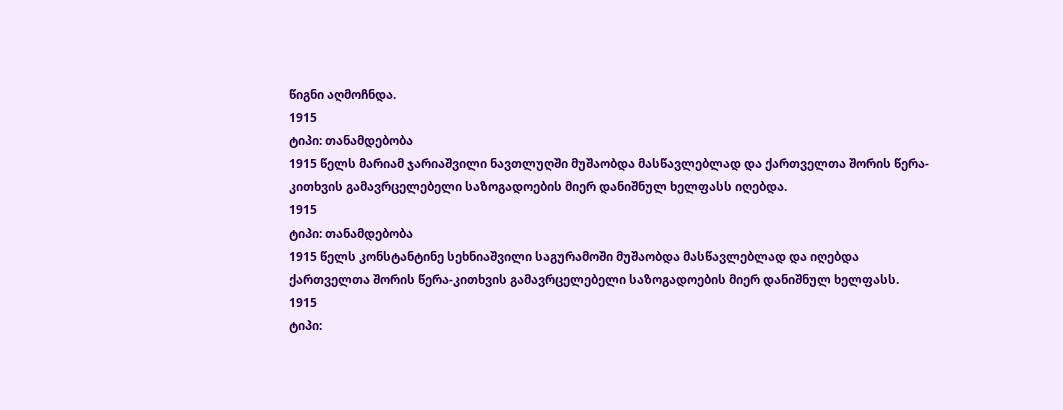წიგნი აღმოჩნდა.
1915
ტიპი: თანამდებობა
1915 წელს მარიამ ჯარიაშვილი ნავთლუღში მუშაობდა მასწავლებლად და ქართველთა შორის წერა-კითხვის გამავრცელებელი საზოგადოების მიერ დანიშნულ ხელფასს იღებდა.
1915
ტიპი: თანამდებობა
1915 წელს კონსტანტინე სეხნიაშვილი საგურამოში მუშაობდა მასწავლებლად და იღებდა ქართველთა შორის წერა-კითხვის გამავრცელებელი საზოგადოების მიერ დანიშნულ ხელფასს.
1915
ტიპი: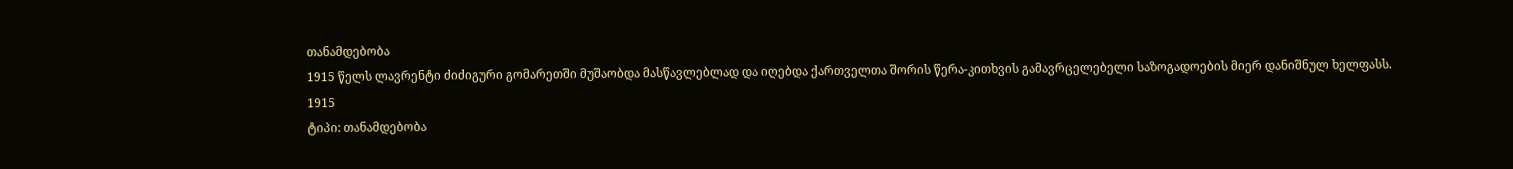თანამდებობა
1915 წელს ლავრენტი ძიძიგური გომარეთში მუშაობდა მასწავლებლად და იღებდა ქართველთა შორის წერა-კითხვის გამავრცელებელი საზოგადოების მიერ დანიშნულ ხელფასს.
1915
ტიპი: თანამდებობა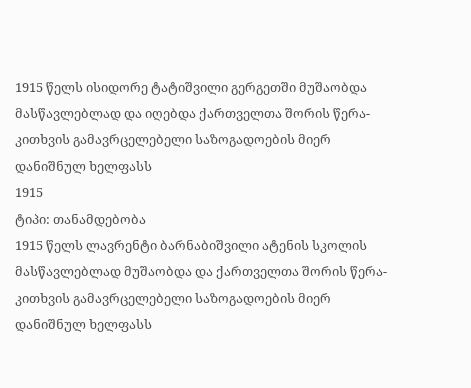1915 წელს ისიდორე ტატიშვილი გერგეთში მუშაობდა მასწავლებლად და იღებდა ქართველთა შორის წერა-კითხვის გამავრცელებელი საზოგადოების მიერ დანიშნულ ხელფასს
1915
ტიპი: თანამდებობა
1915 წელს ლავრენტი ბარნაბიშვილი ატენის სკოლის მასწავლებლად მუშაობდა და ქართველთა შორის წერა-კითხვის გამავრცელებელი საზოგადოების მიერ დანიშნულ ხელფასს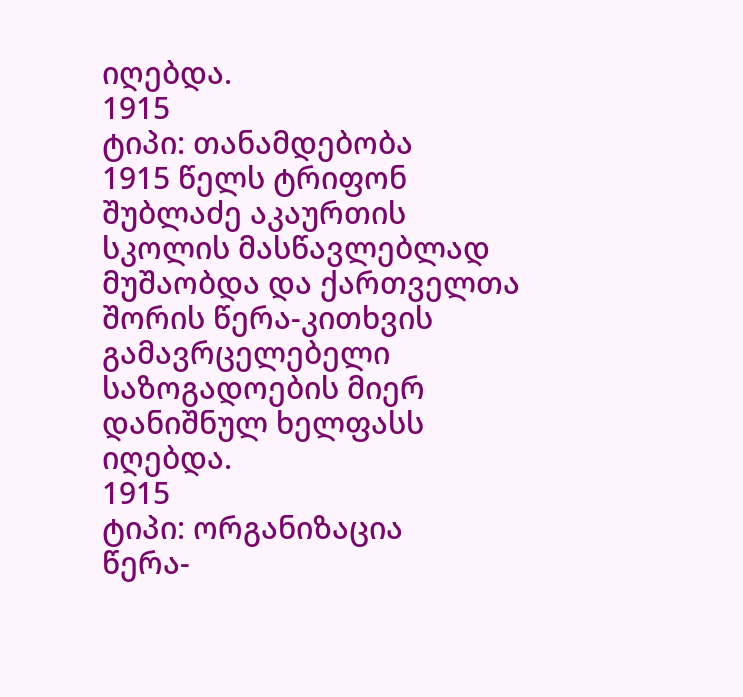იღებდა.
1915
ტიპი: თანამდებობა
1915 წელს ტრიფონ შუბლაძე აკაურთის სკოლის მასწავლებლად მუშაობდა და ქართველთა შორის წერა-კითხვის გამავრცელებელი საზოგადოების მიერ დანიშნულ ხელფასს იღებდა.
1915
ტიპი: ორგანიზაცია
წერა-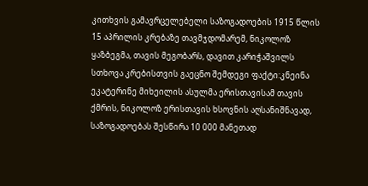კითხვის გამავრცელებელი საზოგადოების 1915 წლის 15 აპრილის კრებაზე თავმჯდომარემ, ნიკოლოზ ყაზბეგმა, თავის მეგობარს, დავით კარიჭაშვილს სთხოვა კრებისთვის გაეცნო შემდეგი ფაქტი:კნეინა ეკატერინე მიხეილის ასულმა ერისთავისამ თავის ქმრის, ნიკოლოზ ერისთავის ხსოვნის აღსანიშნავად, საზოგადოებას შესწირა 10 000 მანეთად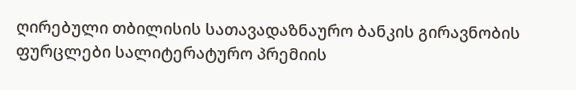ღირებული თბილისის სათავადაზნაურო ბანკის გირავნობის ფურცლები სალიტერატურო პრემიის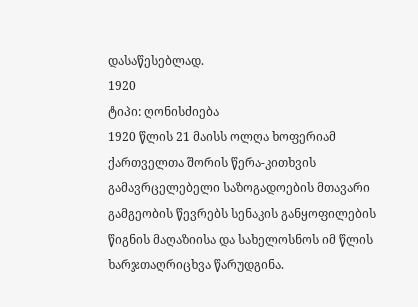დასაწესებლად.
1920
ტიპი: ღონისძიება
1920 წლის 21 მაისს ოლღა ხოფერიამ ქართველთა შორის წერა-კითხვის გამავრცელებელი საზოგადოების მთავარი გამგეობის წევრებს სენაკის განყოფილების წიგნის მაღაზიისა და სახელოსნოს იმ წლის ხარჯთაღრიცხვა წარუდგინა.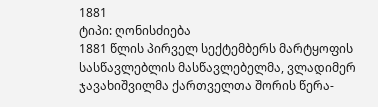1881
ტიპი: ღონისძიება
1881 წლის პირველ სექტემბერს მარტყოფის სასწავლებლის მასწავლებელმა, ვლადიმერ ჯავახიშვილმა ქართველთა შორის წერა-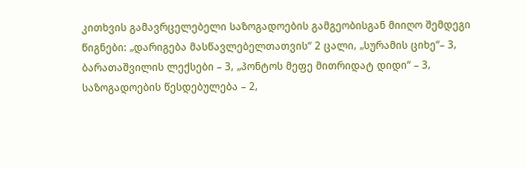კითხვის გამავრცელებელი საზოგადოების გამგეობისგან მიიღო შემდეგი წიგნები: „დარიგება მასწავლებელთათვის“ 2 ცალი, „სურამის ციხე“– 3, ბარათაშვილის ლექსები – 3, „პონტოს მეფე მითრიდატ დიდი“ – 3, საზოგადოების წესდებულება – 2,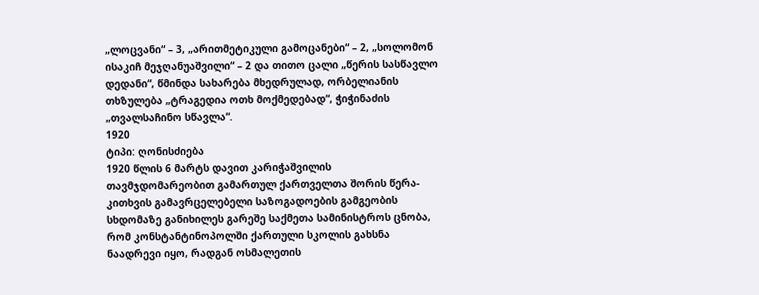„ლოცვანი“ – 3, „არითმეტიკული გამოცანები“ – 2, „სოლომონ ისაკიჩ მეჯღანუაშვილი“ – 2 და თითო ცალი „წერის სასწავლო დედანი“, წმინდა სახარება მხედრულად, ორბელიანის თხზულება „ტრაგედია ოთხ მოქმედებად“, ჭიჭინაძის „თვალსაჩინო სწავლა“.
1920
ტიპი: ღონისძიება
1920 წლის 6 მარტს დავით კარიჭაშვილის თავმჯდომარეობით გამართულ ქართველთა შორის წერა-კითხვის გამავრცელებელი საზოგადოების გამგეობის სხდომაზე განიხილეს გარეშე საქმეთა სამინისტროს ცნობა, რომ კონსტანტინოპოლში ქართული სკოლის გახსნა ნაადრევი იყო, რადგან ოსმალეთის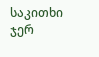საკითხი ჯერ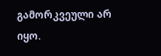გამორკვეული არ იყო.